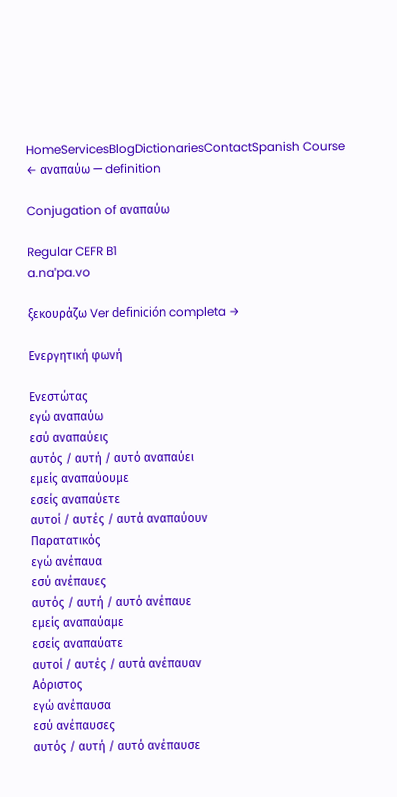HomeServicesBlogDictionariesContactSpanish Course
← αναπαύω — definition

Conjugation of αναπαύω

Regular CEFR B1
a.naˈpa.vo

ξεκουράζω Ver definición completa →

Ενεργητική φωνή

Ενεστώτας
εγώ αναπαύω
εσύ αναπαύεις
αυτός / αυτή / αυτό αναπαύει
εμείς αναπαύουμε
εσείς αναπαύετε
αυτοί / αυτές / αυτά αναπαύουν
Παρατατικός
εγώ ανέπαυα
εσύ ανέπαυες
αυτός / αυτή / αυτό ανέπαυε
εμείς αναπαύαμε
εσείς αναπαύατε
αυτοί / αυτές / αυτά ανέπαυαν
Αόριστος
εγώ ανέπαυσα
εσύ ανέπαυσες
αυτός / αυτή / αυτό ανέπαυσε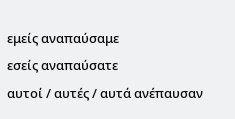εμείς αναπαύσαμε
εσείς αναπαύσατε
αυτοί / αυτές / αυτά ανέπαυσαν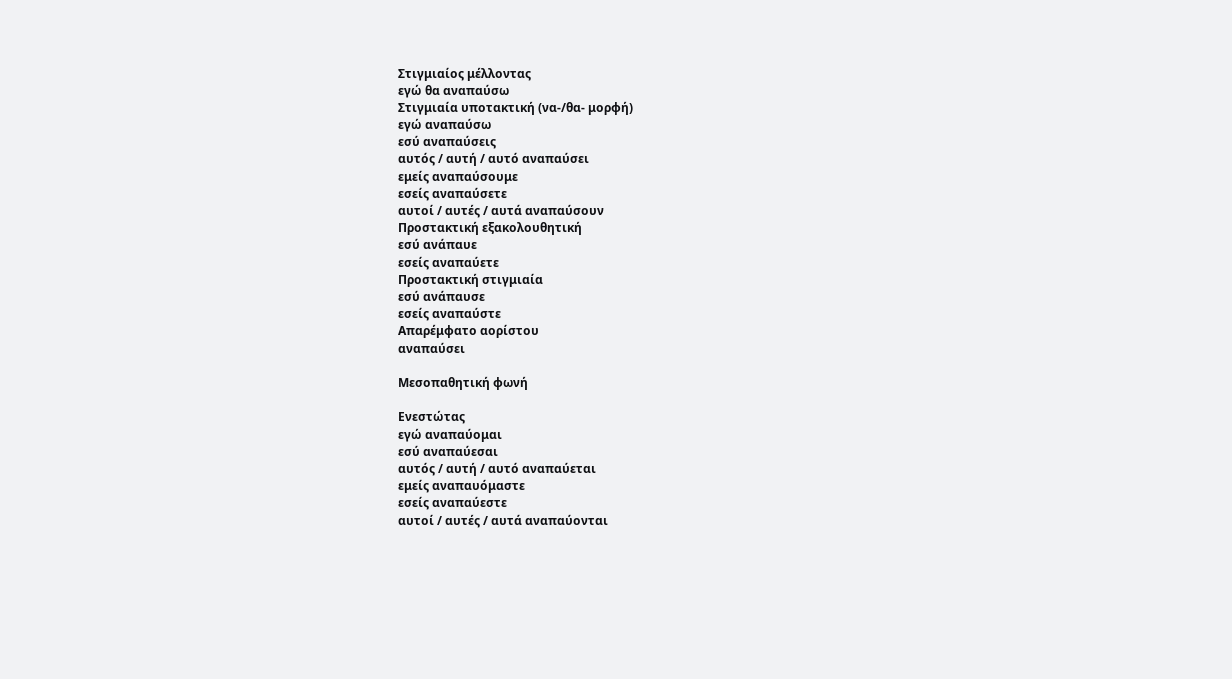Στιγμιαίος μέλλοντας
εγώ θα αναπαύσω
Στιγμιαία υποτακτική (να-/θα- μορφή)
εγώ αναπαύσω
εσύ αναπαύσεις
αυτός / αυτή / αυτό αναπαύσει
εμείς αναπαύσουμε
εσείς αναπαύσετε
αυτοί / αυτές / αυτά αναπαύσουν
Προστακτική εξακολουθητική
εσύ ανάπαυε
εσείς αναπαύετε
Προστακτική στιγμιαία
εσύ ανάπαυσε
εσείς αναπαύστε
Απαρέμφατο αορίστου
αναπαύσει

Μεσοπαθητική φωνή

Ενεστώτας
εγώ αναπαύομαι
εσύ αναπαύεσαι
αυτός / αυτή / αυτό αναπαύεται
εμείς αναπαυόμαστε
εσείς αναπαύεστε
αυτοί / αυτές / αυτά αναπαύονται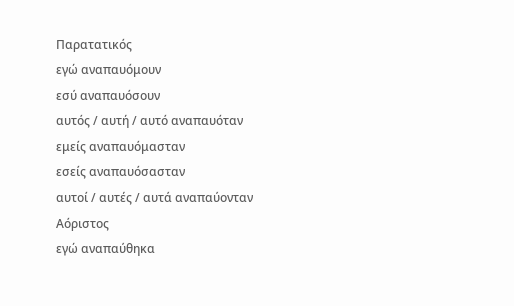Παρατατικός
εγώ αναπαυόμουν
εσύ αναπαυόσουν
αυτός / αυτή / αυτό αναπαυόταν
εμείς αναπαυόμασταν
εσείς αναπαυόσασταν
αυτοί / αυτές / αυτά αναπαύονταν
Αόριστος
εγώ αναπαύθηκα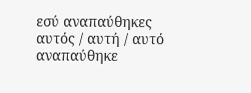εσύ αναπαύθηκες
αυτός / αυτή / αυτό αναπαύθηκε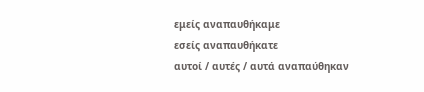εμείς αναπαυθήκαμε
εσείς αναπαυθήκατε
αυτοί / αυτές / αυτά αναπαύθηκαν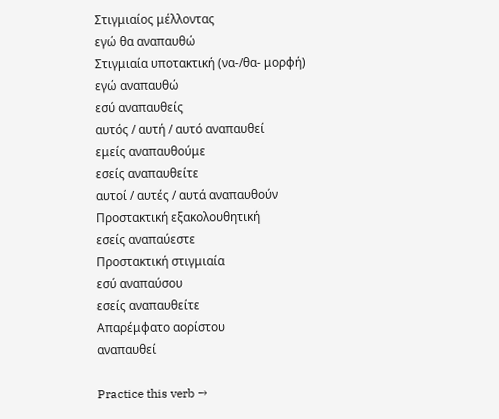Στιγμιαίος μέλλοντας
εγώ θα αναπαυθώ
Στιγμιαία υποτακτική (να-/θα- μορφή)
εγώ αναπαυθώ
εσύ αναπαυθείς
αυτός / αυτή / αυτό αναπαυθεί
εμείς αναπαυθούμε
εσείς αναπαυθείτε
αυτοί / αυτές / αυτά αναπαυθούν
Προστακτική εξακολουθητική
εσείς αναπαύεστε
Προστακτική στιγμιαία
εσύ αναπαύσου
εσείς αναπαυθείτε
Απαρέμφατο αορίστου
αναπαυθεί

Practice this verb →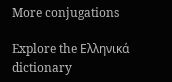More conjugations

Explore the Ελληνικά dictionary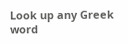Look up any Greek word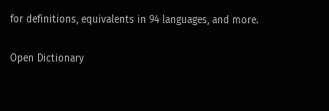for definitions, equivalents in 94 languages, and more.

Open Dictionary